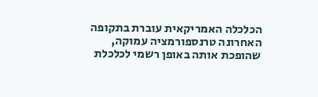הכלכלה האמריקאית עוברת בתקופה האחרונה טרנספורמציה עמוקה, שהופכת אותה באופן רשמי לכלכלת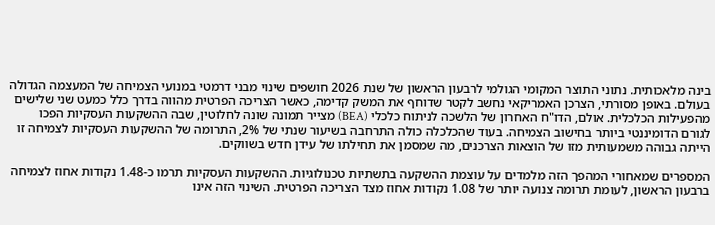בינה מלאכותית. נתוני התוצר המקומי הגולמי לרבעון הראשון של שנת 2026 חושפים שינוי מבני דרמטי במנועי הצמיחה של המעצמה הגדולה בעולם. באופן מסורתי, הצרכן האמריקאי נחשב לקטר שדוחף את המשק קדימה, כאשר הצריכה הפרטית מהווה בדרך כלל כמעט שני שלישים מהפעילות הכלכלית. אולם, הדו"ח האחרון של הלשכה לניתוח כלכלי (BEA) מצייר תמונה שונה לחלוטין, שבה ההשקעות העסקיות הפכו לגורם הדומיננטי ביותר בחישוב הצמיחה. בעוד שהכלכלה כולה התרחבה בשיעור שנתי של 2%, התרומה של ההשקעות העסקיות לצמיחה זו הייתה גבוהה משמעותית מזו של הוצאות הצרכנים, מה שמסמן את תחילתו של עידן חדש בשווקים.

המספרים שמאחורי המהפך הזה מלמדים על עוצמת ההשקעה בתשתיות טכנולוגיות. ההשקעות העסקיות תרמו כ-1.48 נקודות אחוז לצמיחה ברבעון הראשון, לעומת תרומה צנועה יותר של 1.08 נקודות אחוז מצד הצריכה הפרטית. השינוי הזה אינו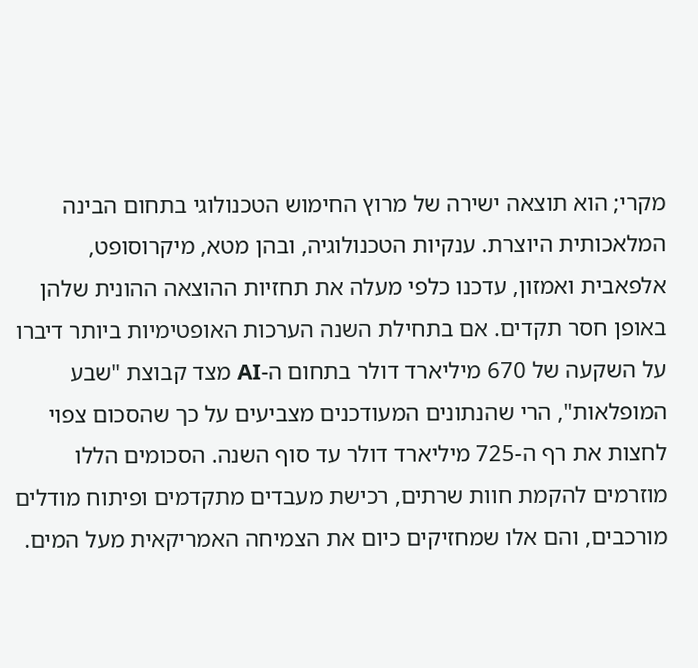מקרי; הוא תוצאה ישירה של מרוץ החימוש הטכנולוגי בתחום הבינה המלאכותית היוצרת. ענקיות הטכנולוגיה, ובהן מטא, מיקרוסופט, אלפאבית ואמזון, עדכנו כלפי מעלה את תחזיות ההוצאה ההונית שלהן באופן חסר תקדים. אם בתחילת השנה הערכות האופטימיות ביותר דיברו על השקעה של 670 מיליארד דולר בתחום ה-AI מצד קבוצת "שבע המופלאות", הרי שהנתונים המעודכנים מצביעים על כך שהסכום צפוי לחצות את רף ה-725 מיליארד דולר עד סוף השנה. הסכומים הללו מוזרמים להקמת חוות שרתים, רכישת מעבדים מתקדמים ופיתוח מודלים מורכבים, והם אלו שמחזיקים כיום את הצמיחה האמריקאית מעל המים.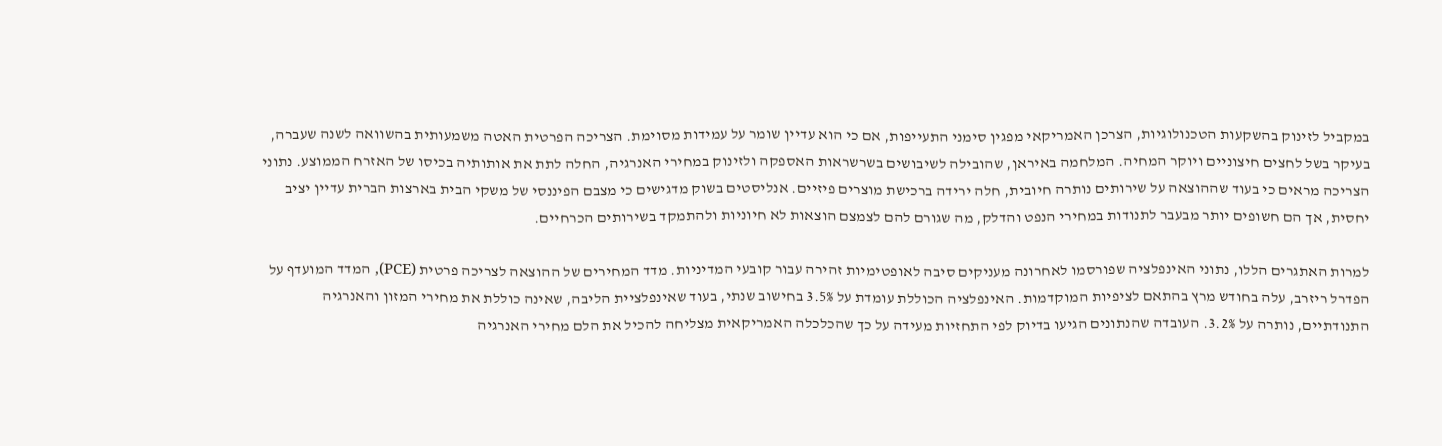במקביל לזינוק בהשקעות הטכנולוגיות, הצרכן האמריקאי מפגין סימני התעייפות, אם כי הוא עדיין שומר על עמידות מסוימת. הצריכה הפרטית האטה משמעותית בהשוואה לשנה שעברה, בעיקר בשל לחצים חיצוניים ויוקר המחיה. המלחמה באיראן, שהובילה לשיבושים בשרשראות האספקה ולזינוק במחירי האנרגיה, החלה לתת את אותותיה בכיסו של האזרח הממוצע. נתוני הצריכה מראים כי בעוד שההוצאה על שירותים נותרה חיובית, חלה ירידה ברכישת מוצרים פיזיים. אנליסטים בשוק מדגישים כי מצבם הפיננסי של משקי הבית בארצות הברית עדיין יציב יחסית, אך הם חשופים יותר מבעבר לתנודות במחירי הנפט והדלק, מה שגורם להם לצמצם הוצאות לא חיוניות ולהתמקד בשירותים הכרחיים.

למרות האתגרים הללו, נתוני האינפלציה שפורסמו לאחרונה מעניקים סיבה לאופטימיות זהירה עבור קובעי המדיניות. מדד המחירים של ההוצאה לצריכה פרטית (PCE), המדד המועדף על הפדרל ריזרב, עלה בחודש מרץ בהתאם לציפיות המוקדמות. האינפלציה הכוללת עומדת על 3.5% בחישוב שנתי, בעוד שאינפלציית הליבה, שאינה כוללת את מחירי המזון והאנרגיה התנודתיים, נותרה על 3.2%. העובדה שהנתונים הגיעו בדיוק לפי התחזיות מעידה על כך שהכלכלה האמריקאית מצליחה להכיל את הלם מחירי האנרגיה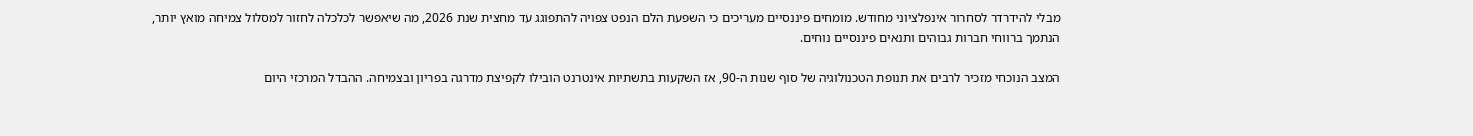מבלי להידרדר לסחרור אינפלציוני מחודש. מומחים פיננסיים מעריכים כי השפעת הלם הנפט צפויה להתפוגג עד מחצית שנת 2026, מה שיאפשר לכלכלה לחזור למסלול צמיחה מואץ יותר, הנתמך ברווחי חברות גבוהים ותנאים פיננסיים נוחים.

המצב הנוכחי מזכיר לרבים את תנופת הטכנולוגיה של סוף שנות ה-90, אז השקעות בתשתיות אינטרנט הובילו לקפיצת מדרגה בפריון ובצמיחה. ההבדל המרכזי היום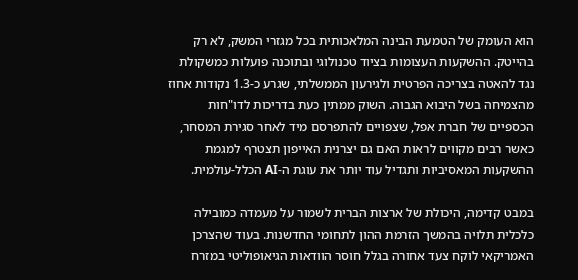הוא העומק של הטמעת הבינה המלאכותית בכל מגזרי המשק, לא רק בהייטק. ההשקעות העצומות בציוד טכנולוגי ובתוכנה פועלות כמשקולת נגד להאטה בצריכה הפרטית ולגירעון הממשלתי, שגרע כ-1.3 נקודות אחוז מהצמיחה בשל היבוא הגבוה. השוק ממתין כעת בדריכות לדו"חות הכספיים של חברת אפל, שצפויים להתפרסם מיד לאחר סגירת המסחר, כאשר רבים מקווים לראות האם גם יצרנית האייפון תצטרף למגמת ההשקעות המאסיביות ותגדיל עוד יותר את עוגת ה-AI הכלל-עולמית.

במבט קדימה, היכולת של ארצות הברית לשמור על מעמדה כמובילה כלכלית תלויה בהמשך הזרמת ההון לתחומי החדשנות. בעוד שהצרכן האמריקאי לוקח צעד אחורה בגלל חוסר הוודאות הגיאופוליטי במזרח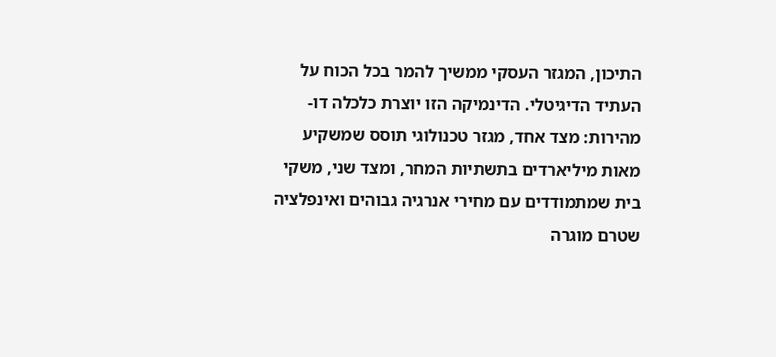התיכון, המגזר העסקי ממשיך להמר בכל הכוח על העתיד הדיגיטלי. הדינמיקה הזו יוצרת כלכלה דו-מהירות: מצד אחד, מגזר טכנולוגי תוסס שמשקיע מאות מיליארדים בתשתיות המחר, ומצד שני, משקי בית שמתמודדים עם מחירי אנרגיה גבוהים ואינפלציה שטרם מוגרה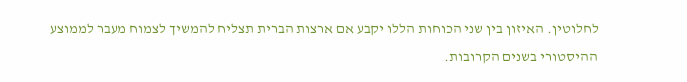לחלוטין. האיזון בין שני הכוחות הללו יקבע אם ארצות הברית תצליח להמשיך לצמוח מעבר לממוצע ההיסטורי בשנים הקרובות.